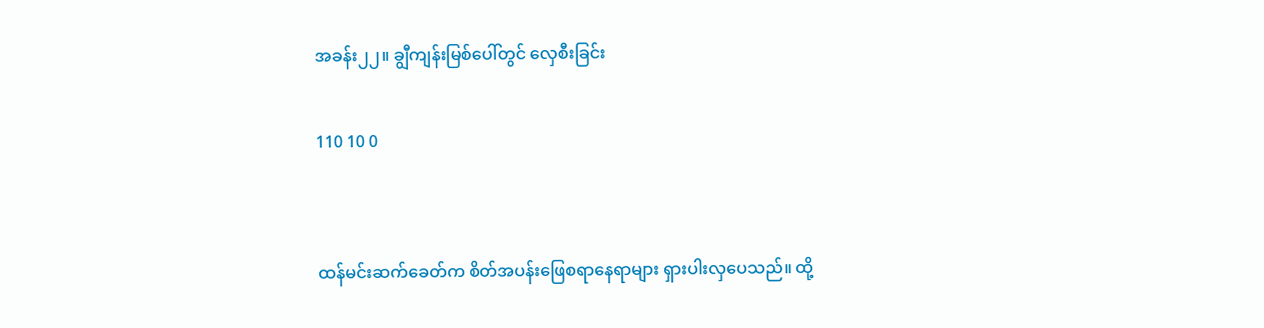အခန်း၂၂။ ချွီကျန်းမြစ်ပေါ်တွင် လှေစီးခြင်း

110 10 0


ထန်မင်း‌ဆက်ခေတ်က စိတ်အပန်းဖြေစရာနေရာများ ရှားပါးလှပေသည်။ ထို့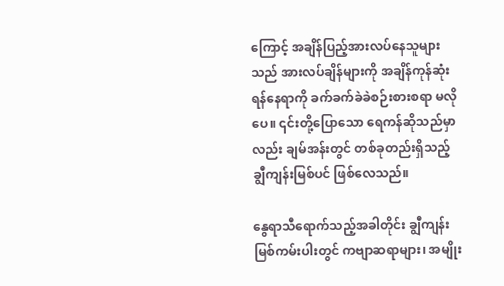ကြောင့် အချိန်ပြည့်အားလပ်နေသူများသည် အားလပ်ချိန်များကို အချိန်ကုန်ဆုံးရန်နေရာကို ခက်ခက်ခဲခဲစဉ်းစားစရာ မလိုပေ။ ၎င်းတို့ပြောသော ရေကန်ဆိုသည်မှာလည်း ချမ်အန်းတွင် တစ်ခုတည်းရှိသည့် ချွီကျန်းမြစ်ပင် ဖြစ်လေသည်။

နွေရာသီရောက်သည့်အခါတိုင်း ချွီကျန်းမြစ်ကမ်းပါးတွင် ကဗျာဆရာများ၊ အမျိုး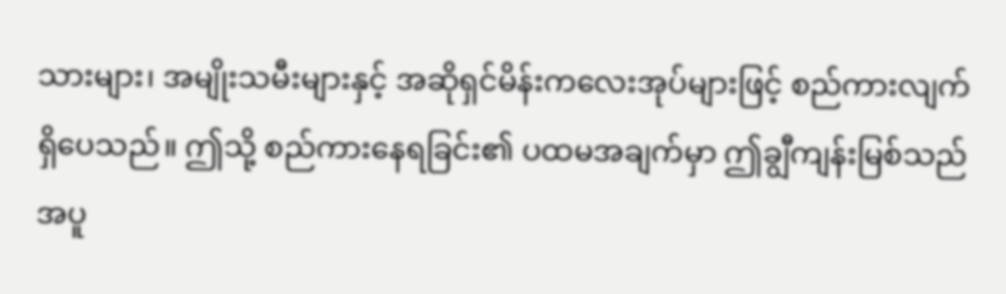သားများ၊ အမျိုးသမီးများနှင့် အဆိုရှင်မိန်းကလေးအုပ်များဖြင့် စည်ကားလျက်ရှိပေသည်။ ဤသို့ စည်ကားနေရခြင်း၏ ပထမအချက်မှာ ဤချွီကျန်းမြစ်သည် အပူ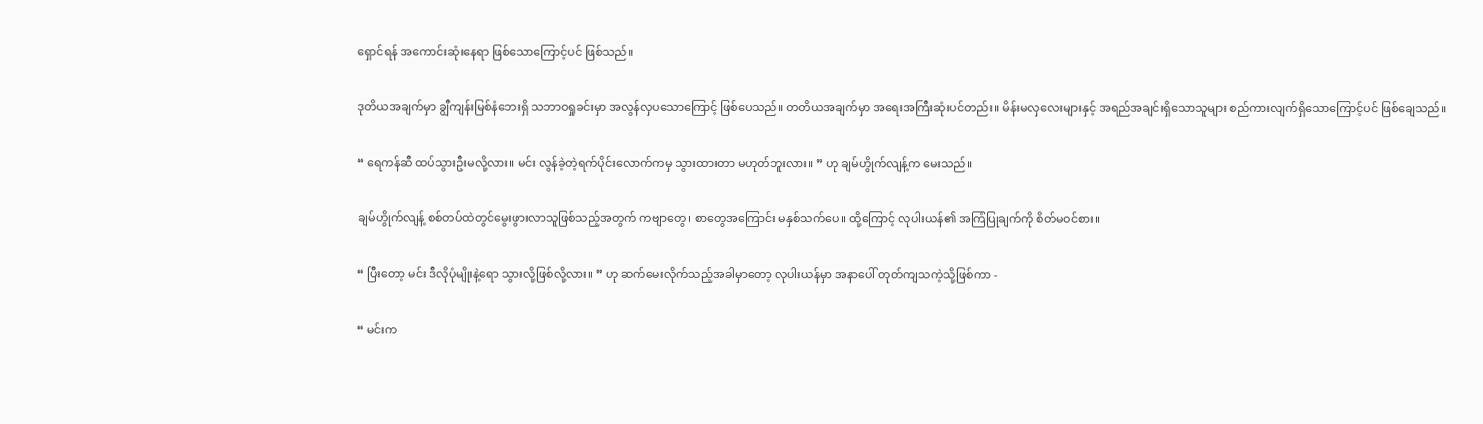ရှောင်ရန် အကောင်းဆုံးနေရာ ဖြစ်သောကြောင့်ပင် ဖြစ်သည်။

ဒုတိယအချက်မှာ ချွီကျန်းမြစ်‌နံဘေးရှိ သဘာဝရှုခင်းမှာ အလွန်လှပသောကြောင့် ဖြစ်ပေသည်။ တတိယအချက်မှာ အရေးအကြီးဆုံးပင်တည်း။ မိန်းမလှလေးများနှင့် အရည်အချင်းရှိသောသူများ စည်ကားလျက်ရှိသောကြောင့်ပင် ဖြစ်ချေသည်။

“ ရေကန်ဆီ ထပ်သွားဦးမလို့လား။ မင်း လွန်ခဲ့တဲ့ရက်ပိုင်းလောက်ကမှ သွားထားတာ မဟုတ်ဘူးလား။ ” ဟု ချမ်ဟွိုက်လျန့်က မေးသည်။

ချမ်ဟွိုက်လျန့် စစ်တပ်ထဲတွင်မွေးဖွားလာသူဖြစ်သည့်အတွက် ကဗျာတွေ၊ စာတွေအကြောင်း မနှစ်သက်ပေ။ ထို့ကြောင့် လုပါးယန်၏ အကြံပြုချက်ကို စိတ်မဝင်စား။

“ ပြီးတော့ မင်း ဒီလိုပုံမျိုးနဲ့ရော သွားလို့ဖြစ်လို့လား။ ” ဟု ဆက်မေးလိုက်သည့်အခါမှာတော့ လုပါးယန်မှာ အနာပေါ် တုတ်ကျသကဲ့သို့ဖြစ်ကာ -

“ မင်းက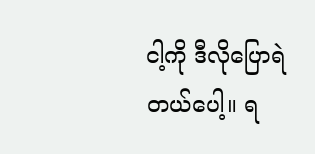ငါ့ကို ဒီလိုပြောရဲတယ်ပေါ့။ ရ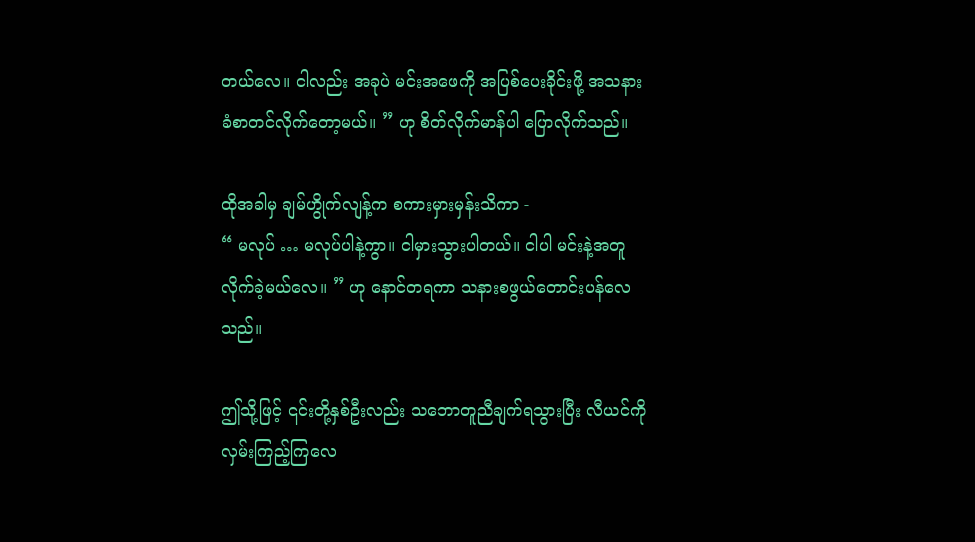တယ်လေ။ ငါလည်း အခုပဲ မင်းအဖေကို အပြစ်ပေးခိုင်းဖို့ အသနားခံစာတင်လိုက်တော့မယ်။ ” ဟု စိတ်လိုက်မာန်ပါ ပြောလိုက်သည်။

ထိုအခါမှ ချမ်ဟွိုက်လျန့်က စကားမှားမှန်းသိကာ -
“ မလုပ် … မလုပ်ပါနဲ့ကွာ။ ငါမှားသွားပါတယ်။ ငါပါ မင်းနဲ့အတူလိုက်ခဲ့မယ်လေ။ ” ဟု နောင်တရကာ သနားစဖွယ်တောင်းပန်လေသည်။

ဤသို့ဖြင့် ၎င်းတို့နှစ်ဦးလည်း သဘောတူညီချက်ရသွားပြီး လီယင်ကို လှမ်းကြည့်ကြလေ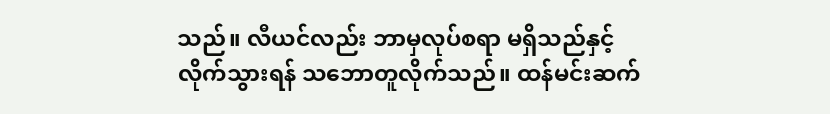သည်။ လီယင်လည်း ဘာမှလုပ်စရာ မရှိသည်နှင့် လိုက်သွားရန် သဘောတူလိုက်သည်။ ထန်မင်းဆက်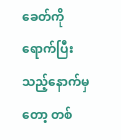ခေတ်ကို ရောက်ပြီးသည့်နောက်မှတော့ တစ်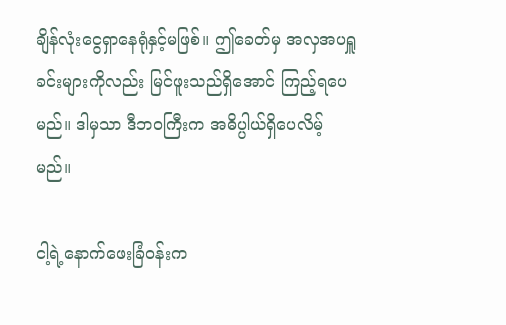ချိန်လုံးငွေရှာနေရုံနှင့်မဖြစ်။ ဤခေတ်မှ အလှအပရှူခင်းများကိုလည်း မြင်ဖူးသည်ရှိအောင် ကြည့်ရပေမည်။ ဒါမှသာ ဒီဘဝကြီးက အဓိပ္ပါယ်ရှိပေလိမ့်မည်။

ငါ့ရဲ့နောက်ဖေးခြံဝန်းက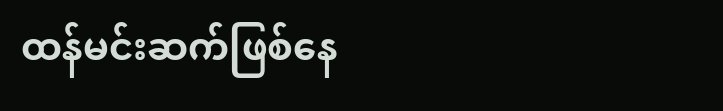ထန်မင်းဆက်ဖြစ်နေ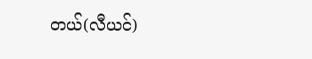တယ်(လီယင်)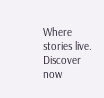Where stories live. Discover now